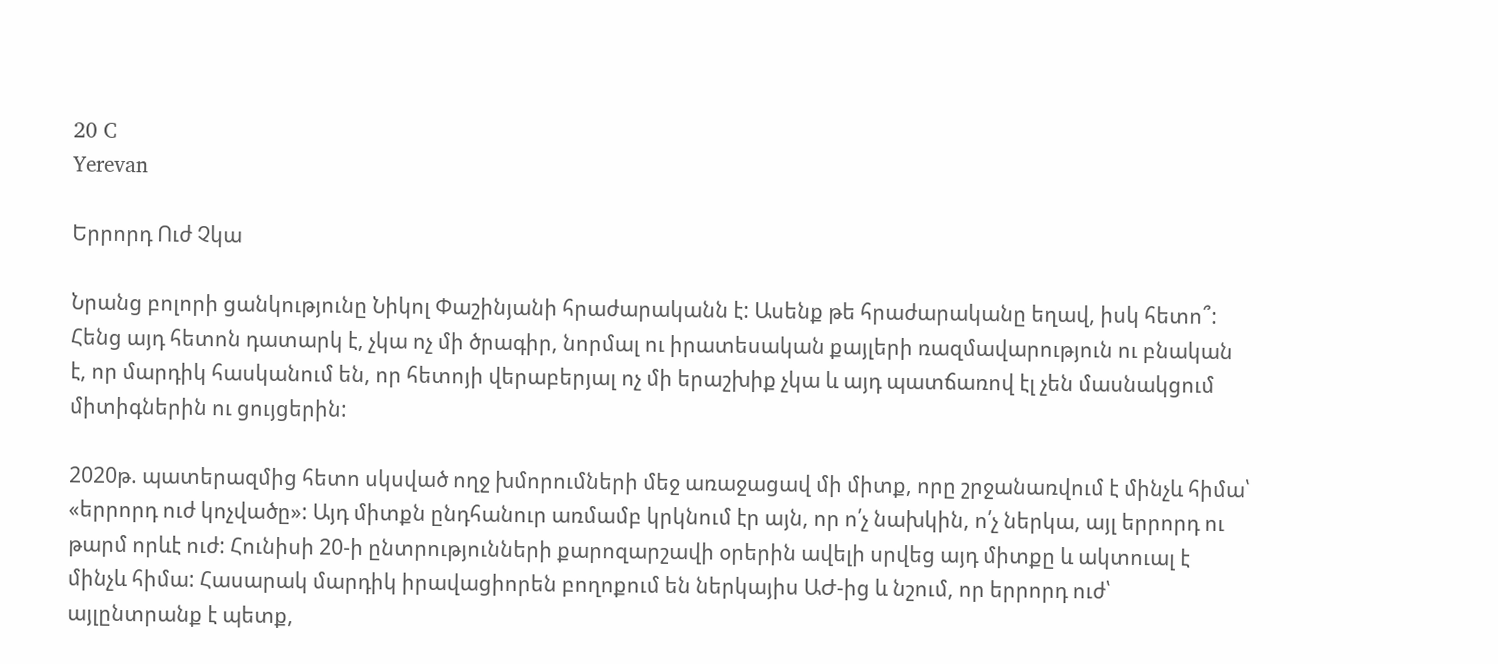20 C
Yerevan

Երրորդ Ուժ Չկա

Նրանց բոլորի ցանկությունը Նիկոլ Փաշինյանի հրաժարականն է: Ասենք թե հրաժարականը եղավ, իսկ հետո՞: Հենց այդ հետոն դատարկ է, չկա ոչ մի ծրագիր, նորմալ ու իրատեսական քայլերի ռազմավարություն ու բնական է, որ մարդիկ հասկանում են, որ հետոյի վերաբերյալ ոչ մի երաշխիք չկա և այդ պատճառով էլ չեն մասնակցում միտիգներին ու ցույցերին:

2020թ. պատերազմից հետո սկսված ողջ խմորումների մեջ առաջացավ մի միտք, որը շրջանառվում է մինչև հիմա՝ «երրորդ ուժ կոչվածը»: Այդ միտքն ընդհանուր առմամբ կրկնում էր այն, որ ո՛չ նախկին, ո՛չ ներկա, այլ երրորդ ու թարմ որևէ ուժ: Հունիսի 20‑ի ընտրությունների քարոզարշավի օրերին ավելի սրվեց այդ միտքը և ակտուալ է մինչև հիմա: Հասարակ մարդիկ իրավացիորեն բողոքում են ներկայիս ԱԺ-ից և նշում, որ երրորդ ուժ՝ այլընտրանք է պետք,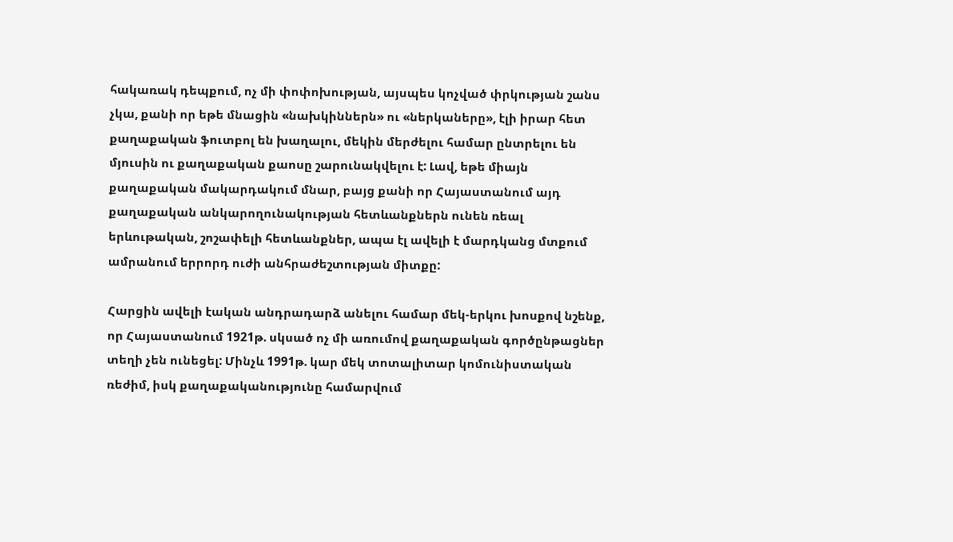հակառակ դեպքում, ոչ մի փոփոխության, այսպես կոչված փրկության շանս չկա, քանի որ եթե մնացին «նախկիններն» ու «ներկաները», էլի իրար հետ քաղաքական ֆուտբոլ են խաղալու, մեկին մերժելու համար ընտրելու են մյուսին ու քաղաքական քաոսը շարունակվելու է: Լավ, եթե միայն քաղաքական մակարդակում մնար, բայց քանի որ Հայաստանում այդ քաղաքական անկարողունակության հետևանքներն ունեն ռեալ երևութական, շոշափելի հետևանքներ, ապա էլ ավելի է մարդկանց մտքում ամրանում երրորդ ուժի անհրաժեշտության միտքը:

Հարցին ավելի էական անդրադարձ անելու համար մեկ-երկու խոսքով նշենք, որ Հայաստանում 1921թ. սկսած ոչ մի առումով քաղաքական գործընթացներ տեղի չեն ունեցել: Մինչև 1991թ. կար մեկ տոտալիտար կոմունիստական ռեժիմ, իսկ քաղաքականությունը համարվում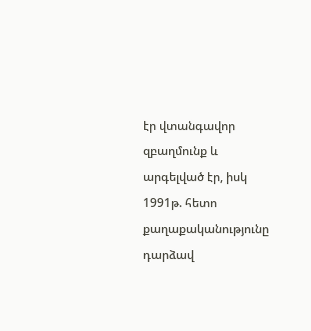էր վտանգավոր զբաղմունք և արգելված էր, իսկ 1991թ. հետո քաղաքականությունը դարձավ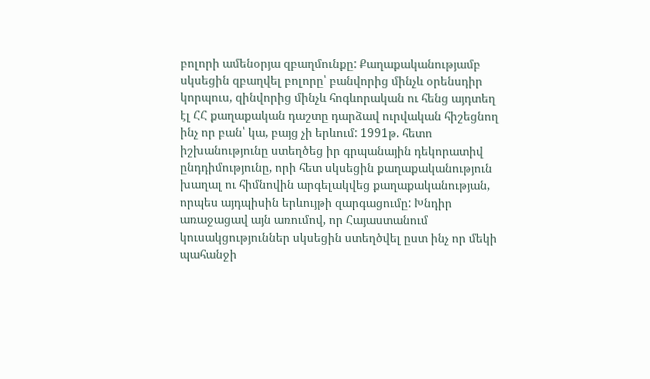բոլորի ամենօրյա զբաղմունքը: Քաղաքականությամբ սկսեցին զբաղվել բոլորը՝ բանվորից մինչև օրենսդիր կորպուս, զինվորից մինչև հոգևորական ու հենց այդտեղ էլ ՀՀ քաղաքական դաշտը դարձավ ուրվական հիշեցնող ինչ որ բան՝ կա, բայց չի երևում: 1991թ. հետո իշխանությունը ստեղծեց իր գրպանային դեկորատիվ ընդդիմությունը, որի հետ սկսեցին քաղաքականություն խաղալ ու հիմնովին արգելակվեց քաղաքականության, որպես այդպիսին երևույթի զարգացումը: Խնդիր առաջացավ այն առումով, որ Հայաստանում կուսակցություններ սկսեցին ստեղծվել ըստ ինչ որ մեկի պահանջի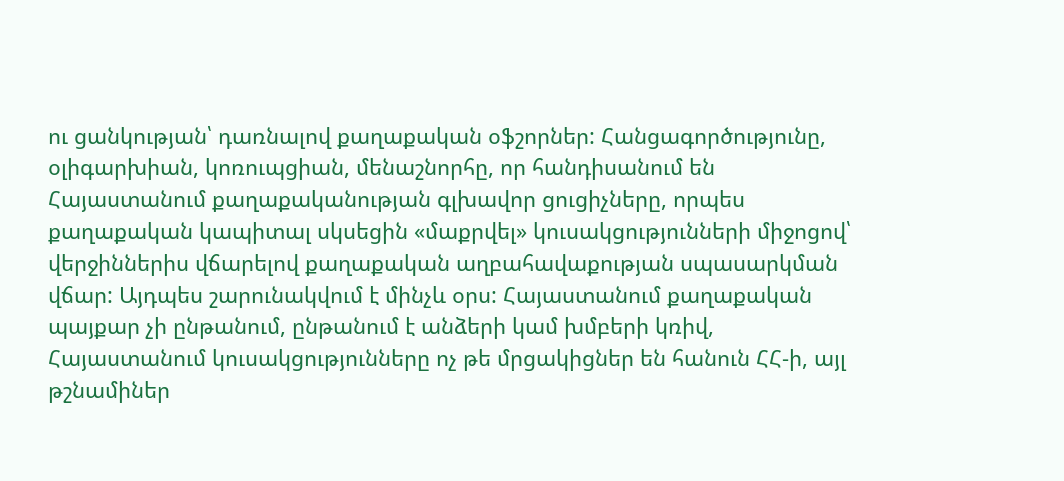ու ցանկության՝ դառնալով քաղաքական օֆշորներ: Հանցագործությունը, օլիգարխիան, կոռուպցիան, մենաշնորհը, որ հանդիսանում են Հայաստանում քաղաքականության գլխավոր ցուցիչները, որպես քաղաքական կապիտալ սկսեցին «մաքրվել» կուսակցությունների միջոցով՝ վերջիններիս վճարելով քաղաքական աղբահավաքության սպասարկման վճար: Այդպես շարունակվում է մինչև օրս: Հայաստանում քաղաքական պայքար չի ընթանում, ընթանում է անձերի կամ խմբերի կռիվ, Հայաստանում կուսակցությունները ոչ թե մրցակիցներ են հանուն ՀՀ‑ի, այլ թշնամիներ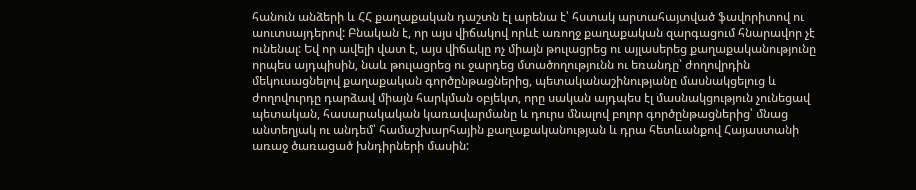հանուն անձերի և ՀՀ քաղաքական դաշտն էլ արենա է՝ հստակ արտահայտված ֆավորիտով ու աուտսայդերով: Բնական է, որ այս վիճակով որևէ առողջ քաղաքական զարգացում հնարավոր չէ ունենալ: Եվ որ ավելի վատ է, այս վիճակը ոչ միայն թուլացրեց ու այլասերեց քաղաքականությունը որպես այդպիսին, նաև թուլացրեց ու ջարդեց մտածողությունն ու եռանդը՝ ժողովրդին մեկուսացնելով քաղաքական գործընթացներից, պետականաշինությանը մասնակցելուց և ժողովուրդը դարձավ միայն հարկման օբյեկտ, որը սական այդպես էլ մասնակցություն չունեցավ պետական, հասարակական կառավարմանը և դուրս մնալով բոլոր գործընթացներից՝ մնաց անտեղյակ ու անդեմ՝ համաշխարհային քաղաքականության և դրա հետևանքով Հայաստանի առաջ ծառացած խնդիրների մասին: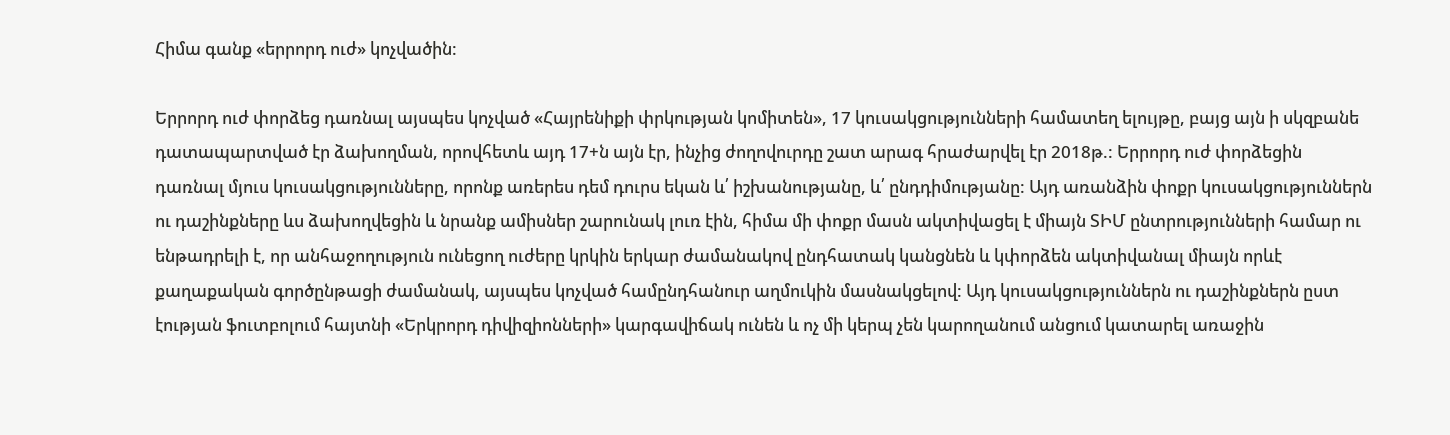Հիմա գանք «երրորդ ուժ» կոչվածին:

Երրորդ ուժ փորձեց դառնալ այսպես կոչված «Հայրենիքի փրկության կոմիտեն», 17 կուսակցությունների համատեղ ելույթը, բայց այն ի սկզբանե դատապարտված էր ձախողման, որովհետև այդ 17+ն այն էր, ինչից ժողովուրդը շատ արագ հրաժարվել էր 2018թ.: Երրորդ ուժ փորձեցին դառնալ մյուս կուսակցությունները, որոնք առերես դեմ դուրս եկան և՛ իշխանությանը, և՛ ընդդիմությանը: Այդ առանձին փոքր կուսակցություններն ու դաշինքները ևս ձախողվեցին և նրանք ամիսներ շարունակ լուռ էին, հիմա մի փոքր մասն ակտիվացել է միայն ՏԻՄ ընտրությունների համար ու ենթադրելի է, որ անհաջողություն ունեցող ուժերը կրկին երկար ժամանակով ընդհատակ կանցնեն և կփորձեն ակտիվանալ միայն որևէ քաղաքական գործընթացի ժամանակ, այսպես կոչված համընդհանուր աղմուկին մասնակցելով: Այդ կուսակցություններն ու դաշինքներն ըստ էության ֆուտբոլում հայտնի «Երկրորդ դիվիզիոնների» կարգավիճակ ունեն և ոչ մի կերպ չեն կարողանում անցում կատարել առաջին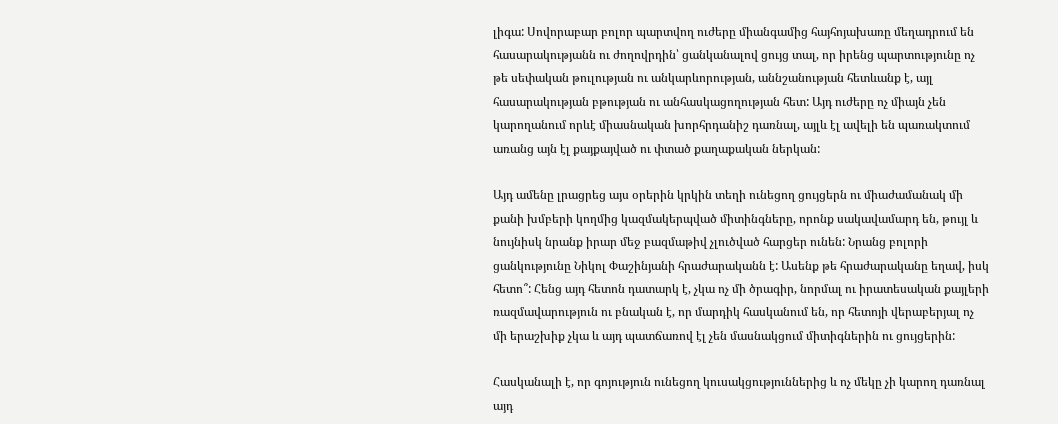լիգա: Սովորաբար բոլոր պարտվող ուժերը միանգամից հայհոյախառը մեղադրում են հասարակությանն ու ժողովրդին՝ ցանկանալով ցույց տալ, որ իրենց պարտությունը ոչ թե սեփական թուլության ու անկարևորության, աննշանության հետևանք է, այլ հասարակության բթության ու անհասկացողության հետ: Այդ ուժերը ոչ միայն չեն կարողանում որևէ միասնական խորհրդանիշ դառնալ, այլև էլ ավելի են պառակտում առանց այն էլ քայքայված ու փտած քաղաքական ներկան:

Այդ ամենը լրացրեց այս օրերին կրկին տեղի ունեցող ցույցերն ու միաժամանակ մի քանի խմբերի կողմից կազմակերպված միտինգները, որոնք սակավամարդ են, թույլ և նույնիսկ նրանք իրար մեջ բազմաթիվ չլուծված հարցեր ունեն: Նրանց բոլորի ցանկությունը Նիկոլ Փաշինյանի հրաժարականն է: Ասենք թե հրաժարականը եղավ, իսկ հետո՞: Հենց այդ հետոն դատարկ է, չկա ոչ մի ծրագիր, նորմալ ու իրատեսական քայլերի ռազմավարություն ու բնական է, որ մարդիկ հասկանում են, որ հետոյի վերաբերյալ ոչ մի երաշխիք չկա և այդ պատճառով էլ չեն մասնակցում միտիգներին ու ցույցերին:

Հասկանալի է, որ գոյություն ունեցող կուսակցություններից և ոչ մեկը չի կարող դառնալ այդ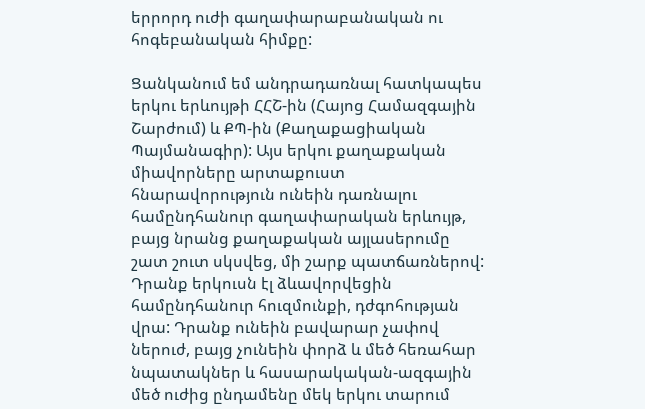երրորդ ուժի գաղափարաբանական ու հոգեբանական հիմքը:

Ցանկանում եմ անդրադառնալ հատկապես երկու երևույթի ՀՀՇ-ին (Հայոց Համազգային Շարժում) և ՔՊ-ին (Քաղաքացիական Պայմանագիր): Այս երկու քաղաքական միավորները արտաքուստ հնարավորություն ունեին դառնալու համընդհանուր գաղափարական երևույթ, բայց նրանց քաղաքական այլասերումը շատ շուտ սկսվեց, մի շարք պատճառներով: Դրանք երկուսն էլ ձևավորվեցին համընդհանուր հուզմունքի, դժգոհության վրա: Դրանք ունեին բավարար չափով ներուժ, բայց չունեին փորձ և մեծ հեռահար նպատակներ և հասարակական-ազգային մեծ ուժից ընդամենը մեկ երկու տարում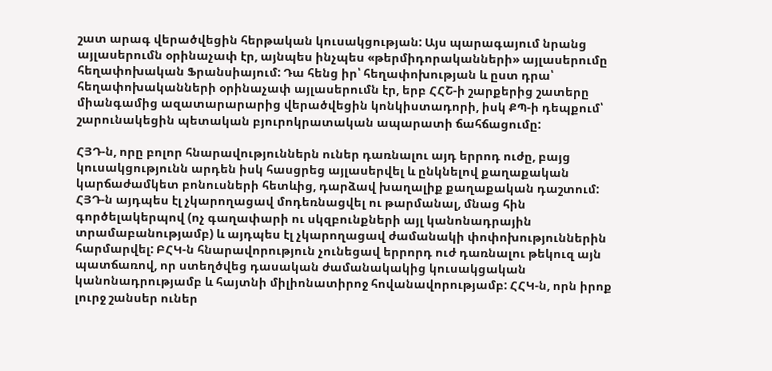շատ արագ վերածվեցին հերթական կուսակցության: Այս պարագայում նրանց այլասերումն օրինաչափ էր, այնպես ինչպես «թերմիդորականների» այլասերումը հեղափոխական Ֆրանսիայում: Դա հենց իր՝ հեղափոխության և ըստ դրա՝ հեղափոխականների օրինաչափ այլասերումն էր, երբ ՀՀՇ‑ի շարքերից շատերը միանգամից ազատարարարից վերածվեցին կոնկիստադորի, իսկ ՔՊ‑ի դեպքում՝ շարունակեցին պետական բյուրոկրատական ապարատի ճահճացումը:

ՀՅԴ‑ն, որը բոլոր հնարավություններն ուներ դառնալու այդ երրոդ ուժը, բայց կուսակցությունն արդեն իսկ հասցրեց այլասերվել և ընկնելով քաղաքական կարճաժամկետ բոնուսների հետևից, դարձավ խաղալիք քաղաքական դաշտում: ՀՅԴ‑ն այդպես էլ չկարողացավ մոդեռնացվել ու թարմանալ, մնաց հին գործելակերպով (ոչ գաղափարի ու սկզբունքների այլ կանոնադրային տրամաբանությամբ) և այդպես էլ չկարողացավ ժամանակի փոփոխություններին հարմարվել: ԲՀԿ‑ն հնարավորություն չունեցավ երրորդ ուժ դառնալու թեկուզ այն պատճառով, որ ստեղծվեց դասական ժամանակակից կուսակցական կանոնադրությամբ և հայտնի միլիոնատիրոջ հովանավորությամբ: ՀՀԿ‑ն, որն իրոք լուրջ շանսեր ուներ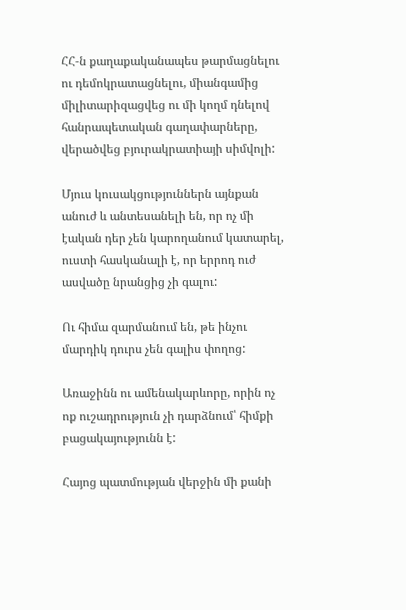ՀՀ‑ն քաղաքականապես թարմացնելու ու դեմոկրատացնելու, միանգամից միլիտարիզացվեց ու մի կողմ դնելով հանրապետական գաղափարները, վերածվեց բյուրակրատիայի սիմվոլի:

Մյուս կուսակցություններն այնքան անուժ և անտեսանելի են, որ ոչ մի էական դեր չեն կարողանում կատարել, ուստի հասկանալի է, որ երրոդ ուժ ասվածը նրանցից չի գալու:

Ու հիմա զարմանում են, թե ինչու մարդիկ դուրս չեն գալիս փողոց:

Առաջինն ու ամենակարևորը, որին ոչ ոք ուշադրություն չի դարձնում՝ հիմքի բացակայությունն է:

Հայոց պատմության վերջին մի քանի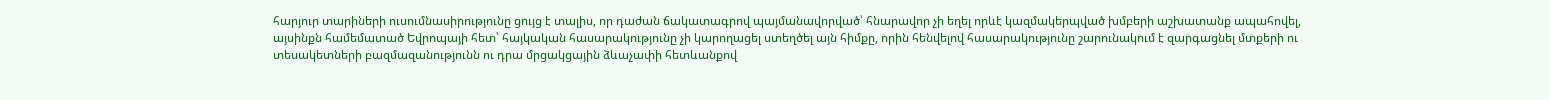հարյուր տարիների ուսումնասիրությունը ցույց է տալիս, որ դաժան ճակատագրով պայմանավորված՝ հնարավոր չի եղել որևէ կազմակերպված խմբերի աշխատանք ապահովել, այսինքն համեմատած Եվրոպայի հետ՝ հայկական հասարակությունը չի կարողացել ստեղծել այն հիմքը, որին հենվելով հասարակությունը շարունակում է զարգացնել մտքերի ու տեսակետների բազմազանությունն ու դրա մրցակցային ձևաչափի հետևանքով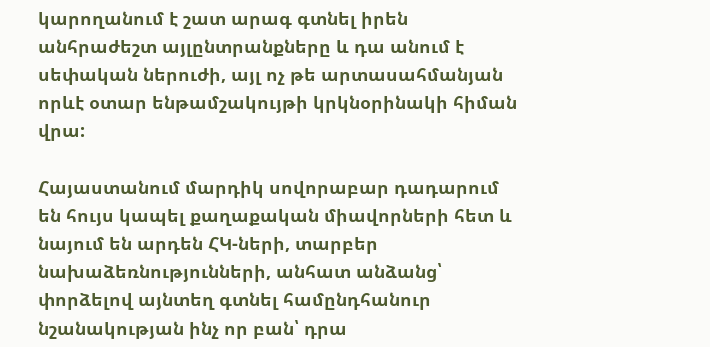կարողանում է շատ արագ գտնել իրեն անհրաժեշտ այլընտրանքները և դա անում է սեփական ներուժի, այլ ոչ թե արտասահմանյան որևէ օտար ենթամշակույթի կրկնօրինակի հիման վրա:

Հայաստանում մարդիկ սովորաբար դադարում են հույս կապել քաղաքական միավորների հետ և նայում են արդեն ՀԿ-ների, տարբեր նախաձեռնությունների, անհատ անձանց՝ փորձելով այնտեղ գտնել համընդհանուր նշանակության ինչ որ բան՝ դրա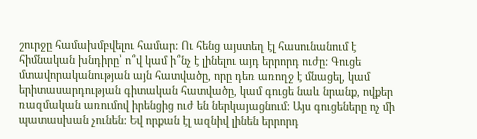շուրջը համախմբվելու համար: Ու հենց այստեղ էլ հասունանում է հիմնական խնդիրը՝ ո՞վ կամ ի՞նչ է լինելու այդ երրորդ ուժը: Գուցե մտավորականության այն հատվածը, որը դեռ առողջ է մնացել, կամ երիտասարդության գիտական հատվածը, կամ գուցե նաև նրանք, ովքեր ռազմական առումով իրենցից ուժ են ներկայացնում: Այս գուցեները ոչ մի պատասխան չունեն: Եվ որքան էլ ազնիվ լինեն երրորդ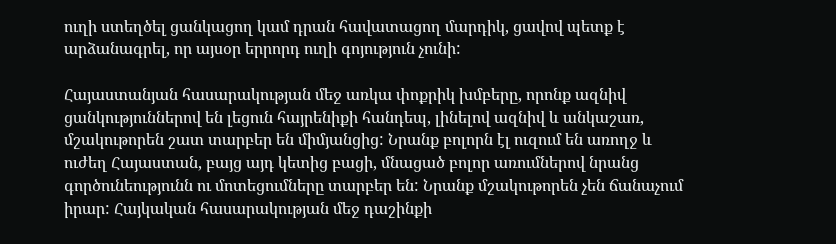ուղի ստեղծել ցանկացող կամ դրան հավատացող մարդիկ, ցավով պետք է արձանագրել, որ այսօր երրորդ ուղի գոյություն չունի:

Հայաստանյան հասարակության մեջ առկա փոքրիկ խմբերը, որոնք ազնիվ ցանկություններով են լեցուն հայրենիքի հանդեպ, լինելով ազնիվ և անկաշառ, մշակութորեն շատ տարբեր են միմյանցից: Նրանք բոլորն էլ ուզում են առողջ և ուժեղ Հայաստան, բայց այդ կետից բացի, մնացած բոլոր առումներով նրանց գործունեությունն ու մոտեցումները տարբեր են: Նրանք մշակութորեն չեն ճանաչում իրար: Հայկական հասարակության մեջ դաշինքի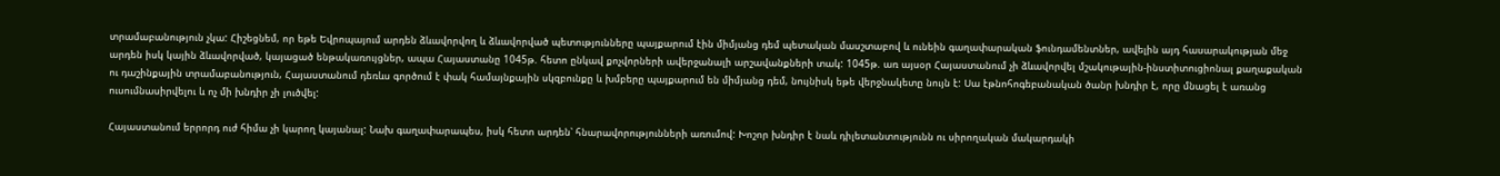տրամաբանություն չկա: Հիշեցնեմ, որ եթե Եվրոպայում արդեն ձևավորվող և ձևավորված պետությունները պայքարում էին միմյանց դեմ պետական մասշտաբով և ունեին գաղափարական ֆունդամենտներ, ավելին այդ հասարակության մեջ արդեն իսկ կային ձևավորված, կայացած ենթակառույցներ, ապա Հայաստանը 1045թ. հետո ընկավ քոչվորների ավերջանալի արշավանքների տակ: 1045թ. առ այսօր Հայաստանում չի ձևավորվել մշակութային-ինստիտուցիոնալ քաղաքական ու դաշինքային տրամաբանություն, Հայաստանում դեռևս գործում է փակ համայնքային սկզբունքը և խմբերը պայքարում են միմյանց դեմ, նույնիսկ եթե վերջնակետը նույն է: Սա էթնոհոգեբանական ծանր խնդիր է, որը մնացել է առանց ուսումնասիրվելու և ոչ մի խնդիր չի լուծվել:

Հայաստանում երրորդ ուժ հիմա չի կարող կայանալ: Նախ գաղափարապես, իսկ հետո արդեն՝ հնարավորությունների առումով: Խոշոր խնդիր է նաև դիլետանտությունն ու սիրողական մակարդակի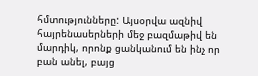հմտությունները: Այսօրվա ազնիվ հայրենասերների մեջ բազմաթիվ են մարդիկ, որոնք ցանկանում են ինչ որ բան անել, բայց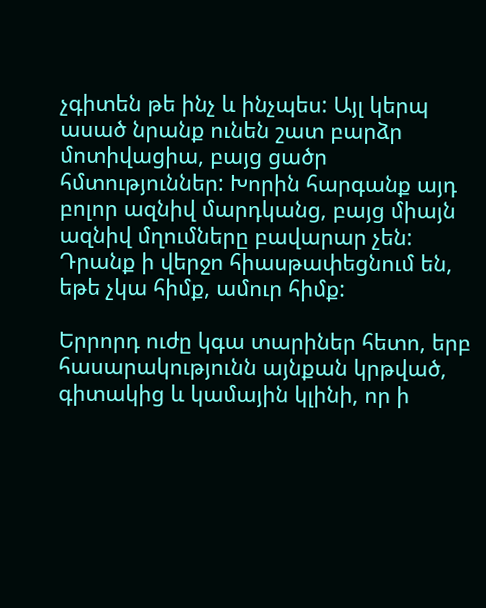չգիտեն թե ինչ և ինչպես: Այլ կերպ ասած նրանք ունեն շատ բարձր մոտիվացիա, բայց ցածր հմտություններ: Խորին հարգանք այդ բոլոր ազնիվ մարդկանց, բայց միայն ազնիվ մղումները բավարար չեն: Դրանք ի վերջո հիասթափեցնում են, եթե չկա հիմք, ամուր հիմք:

Երրորդ ուժը կգա տարիներ հետո, երբ հասարակությունն այնքան կրթված, գիտակից և կամային կլինի, որ ի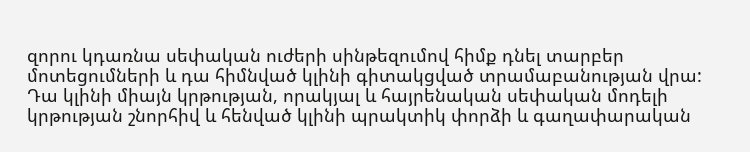զորու կդառնա սեփական ուժերի սինթեզումով հիմք դնել տարբեր մոտեցումների և դա հիմնված կլինի գիտակցված տրամաբանության վրա: Դա կլինի միայն կրթության, որակյալ և հայրենական սեփական մոդելի կրթության շնորհիվ և հենված կլինի պրակտիկ փորձի և գաղափարական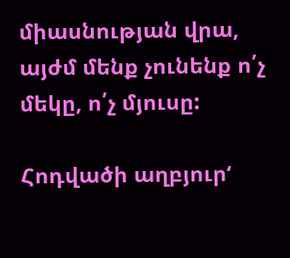միասնության վրա, այժմ մենք չունենք ո՛չ մեկը, ո՛չ մյուսը:

Հոդվածի աղբյուր‘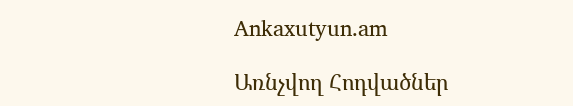Ankaxutyun.am

Առնչվող Հոդվածներ